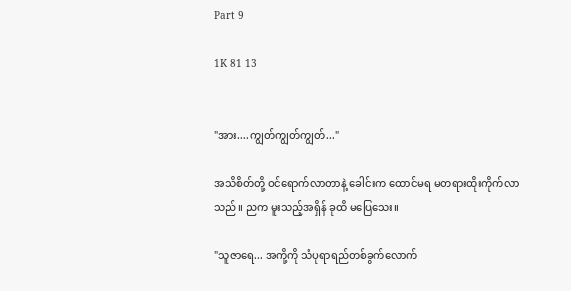Part 9

1K 81 13


"အား....ကျွတ်ကျွတ်ကျွတ်..."

အသိစိတ်တို့ ဝင်ရောက်လာတာနဲ့ ခေါင်းက ထောင်မရ မတရားထိုးကိုက်လာသည်။ ညက မူးသည့်အရှိန် ခုထိ မပြေသေး။

"သူဇာရေ... အကို့ကို သံပုရာရည်တစ်ခွက်လောက်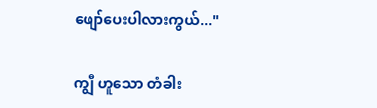ဖျော်ပေးပါလားကွယ်..."

ကျွီ ဟူသော တံခါး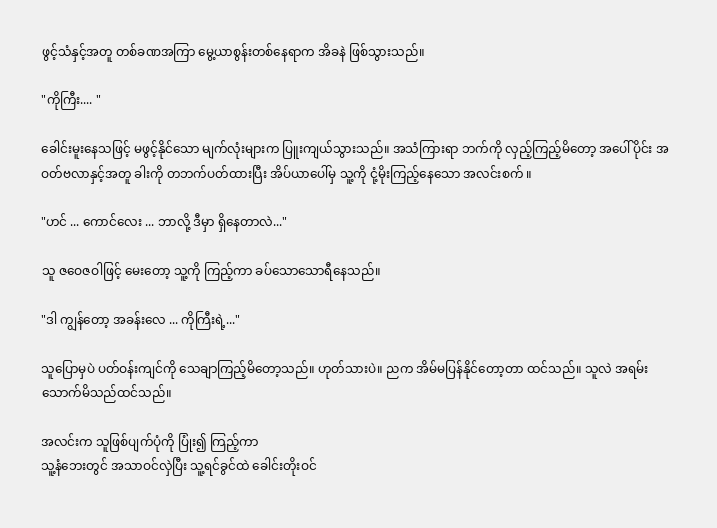ဖွင့်သံနှင့်အတူ တစ်ခဏအကြာ မွေ့ယာစွန်းတစ်နေရာက အိခနဲ ဖြစ်သွားသည်။

"ကိုကြီး.... "

ခေါင်းမူးနေသဖြင့် မဖွင့်နိုင်သော မျက်လုံးများက ပြူးကျယ်သွားသည်။ အသံကြားရာ ဘက်ကို လှည့်ကြည့်မိတော့ အပေါ်ပိုင်း အဝတ်ဗလာနှင့်အတူ ခါးကို တဘက်ပတ်ထားပြီး အိပ်ယာပေါ်မှ သူ့ကို ငုံ့မိုးကြည့်နေသော အလင်းစက် ။

"ဟင် ... ကောင်လေး ... ဘာလို့ ဒီမှာ ရှိနေတာလဲ..."

သူ ဇဝေဇဝါဖြင့် မေးတော့ သူ့ကို ကြည့်ကာ ခပ်သောသောရီနေသည်။

"ဒါ ကျွန်တော့ အခန်းလေ ... ကိုကြီးရဲ့..."

သူပြောမှပဲ ပတ်ဝန်းကျင်ကို သေချာကြည့်မိတော့သည်။ ဟုတ်သားပဲ။ ညက အိမ်မပြန်နိုင်တော့တာ ထင်သည်။ သူလဲ အရမ်းသောက်မိသည်ထင်သည်။

အလင်းက သူဖြစ်ပျက်ပုံကို ပြုံး၍ ကြည့်ကာ
သူ့နံဘေးတွင် အသာဝင်လှဲပြီး သူ့ရင်ခွင်ထဲ ခေါင်းတိုးဝင်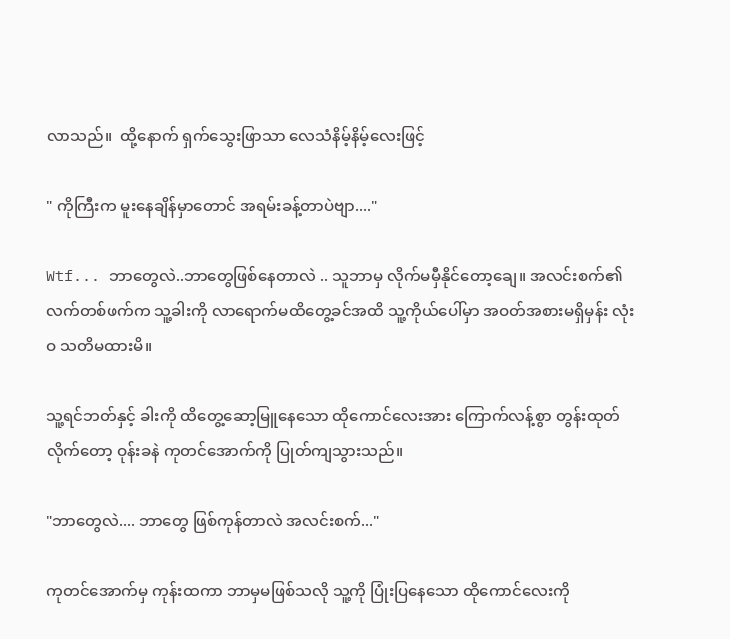လာသည်။  ထို့နောက် ရှက်သွေးဖြာသာ လေသံနိမ့်နိမ့်လေးဖြင့်

" ကိုကြီးက မူးနေချိန်မှာတောင် အရမ်းခန့်တာပဲဗျာ...."

Wtf... ဘာတွေလဲ..ဘာတွေဖြစ်နေတာလဲ .. သူဘာမှ လိုက်မမှီနိုင်တော့ချေ။ အလင်းစက်၏ လက်တစ်ဖက်က သူ့ခါးကို လာရောက်မထိတွေ့ခင်အထိ သူ့ကိုယ်ပေါ်မှာ အဝတ်အစားမရှိမှန်း လုံးဝ သတိမထားမိ။

သူ့ရင်ဘတ်နှင့် ခါးကို ထိတွေ့ဆော့မြူနေသော ထိုကောင်လေးအား ကြောက်လန့်စွာ တွန်းထုတ်လိုက်တော့ ဝုန်းခနဲ ကုတင်အောက်ကို ပြုတ်ကျသွားသည်။

"ဘာတွေလဲ.... ဘာတွေ ဖြစ်ကုန်တာလဲ အလင်းစက်..."

ကုတင်အောက်မှ ကုန်းထကာ ဘာမှမဖြစ်သလို သူ့ကို ပြုံးပြနေသော ထိုကောင်လေးကို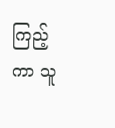ကြည့်ကာ သူ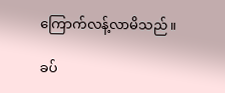ကြောက်လန့်လာမိသည်။

ခပ်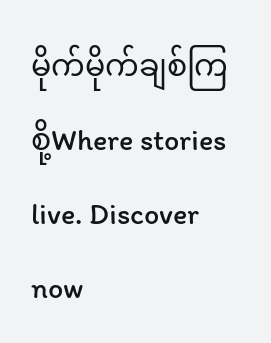မိုက်မိုက်ချစ်ကြစို့Where stories live. Discover now